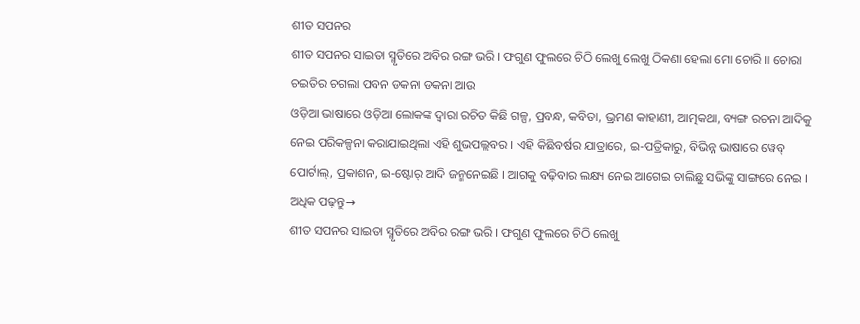ଶୀତ ସପନର
ଶୀତ ସପନର ସାଇତା ସ୍ମୃତିରେ ଅବିର ରଙ୍ଗ ଭରି । ଫଗୁଣ ଫୁଲରେ ଚିଠି ଲେଖୁ ଲେଖୁ ଠିକଣା ହେଲା ମୋ ଚୋରି ॥ ଚୋରା ଚଇତିର ଚଗଲା ପବନ ଡକନା ଡକନା ଆଉ
ଓଡ଼ିଆ ଭାଷାରେ ଓଡ଼ିଆ ଲୋକଙ୍କ ଦ୍ୱାରା ରଚିତ କିଛି ଗଳ୍ପ, ପ୍ରବନ୍ଧ, କବିତା, ଭ୍ରମଣ କାହାଣୀ, ଆତ୍ମକଥା, ବ୍ୟଙ୍ଗ ରଚନା ଆଦିକୁ ନେଇ ପରିକଳ୍ପନା କରାଯାଇଥିଲା ଏହି ଶୁଭପଲ୍ଲବର । ଏହି କିଛିବର୍ଷର ଯାତ୍ରାରେ, ଇ-ପତ୍ରିକାରୁ, ବିଭିନ୍ନ ଭାଷାରେ ୱେବ୍ ପୋର୍ଟାଲ୍, ପ୍ରକାଶନ, ଇ-ଷ୍ଟୋର୍ ଆଦି ଜନ୍ମନେଇଛି । ଆଗକୁ ବଢ଼ିବାର ଲକ୍ଷ୍ୟ ନେଇ ଆଗେଇ ଚାଲିଛୁ ସଭିଙ୍କୁ ସାଙ୍ଗରେ ନେଇ ।
ଅଧିକ ପଢ଼ନ୍ତୁ→
ଶୀତ ସପନର ସାଇତା ସ୍ମୃତିରେ ଅବିର ରଙ୍ଗ ଭରି । ଫଗୁଣ ଫୁଲରେ ଚିଠି ଲେଖୁ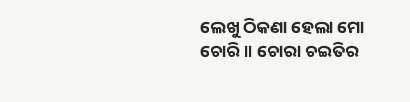ଲେଖୁ ଠିକଣା ହେଲା ମୋ ଚୋରି ॥ ଚୋରା ଚଇତିର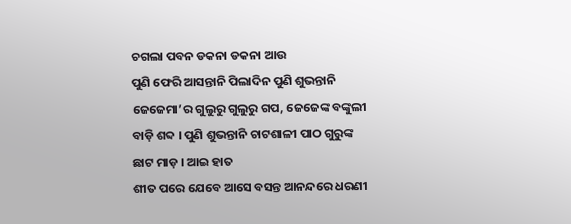ଚଗଲା ପବନ ଡକନା ଡକନା ଆଉ
ପୁଣି ଫେରି ଆସନ୍ତାନି ପିଲାଦିନ ପୁଣି ଶୁଭନ୍ତାନି ଜେଜେମା’ର ଗୁଲୁରୁ ଗୁଲୁରୁ ଗପ, ଜେଜେଙ୍କ ବଙ୍କୁଲୀ ବାଡ଼ି ଶବ୍ଦ । ପୁଣି ଶୁଭନ୍ତାନି ଚାଟଶାଳୀ ପାଠ ଗୁରୁଙ୍କ ଛାଟ ମାଡ଼ । ଆଇ ହାତ
ଶୀତ ପରେ ଯେବେ ଆସେ ବସନ୍ତ ଆନନ୍ଦରେ ଧରଣୀ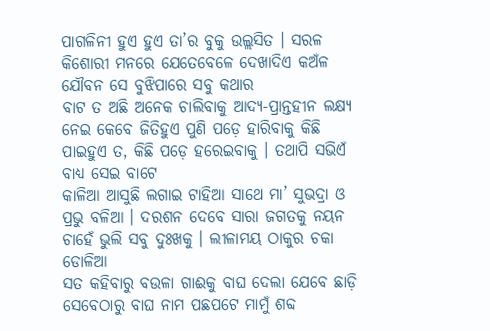ପାଗଳିନୀ ହୁଏ ହୁଏ ତା’ର ବୁକୁ ଉଲ୍ଲସିତ । ସରଳ କିଶୋରୀ ମନରେ ଯେତେବେଳେ ଦେଖାଦିଏ କଅଁଳ ଯୌବନ ସେ ବୁଝିପାରେ ସବୁ କଥାର
ବାଟ ତ ଅଛି ଅନେକ ଚାଲିବାକୁ ଆଦ୍ୟ-ପ୍ରାନ୍ତହୀନ ଲକ୍ଷ୍ୟ ନେଇ କେବେ ଜିତିହୁଏ ପୁଣି ପଡ଼େ ହାରିବାକୁ କିଛି ପାଇହୁଏ ତ, କିଛି ପଡ଼େ ହରେଇବାକୁ । ତଥାପି ସଭିଏଁ ବାଧ୍ୟ ସେଇ ବାଟେ
କାଳିଆ ଆସୁଛି ଲଗାଇ ଟାହିଆ ସାଥେ ମା’ ସୁଭଦ୍ରା ଓ ପ୍ରଭୁ ବଳିଆ । ଦରଶନ ଦେବେ ସାରା ଜଗତକୁ ନୟନ ଚାହେଁ ଭୁଲି ସବୁ ଦୁଃଖକୁ । ଲୀଳାମୟ ଠାକୁର ଚକା ଡୋଳିଆ
ସତ କହିବାରୁ ବଉଳା ଗାଈକୁ ବାଘ ଦେଲା ଯେବେ ଛାଡ଼ି ସେବେଠାରୁ ବାଘ ନାମ ପଛପଟେ ମାମୁଁ ଶବ୍ଦ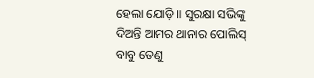ହେଲା ଯୋଡ଼ି ॥ ସୁରକ୍ଷା ସଭିଙ୍କୁ ଦିଅନ୍ତି ଆମର ଥାନାର ପୋଲିସ୍ ବାବୁ ତେଣୁ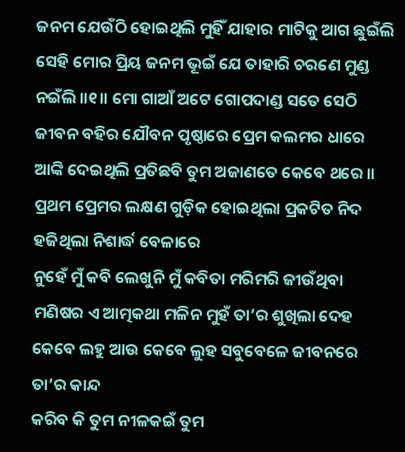ଜନମ ଯେଉଁଠି ହୋଇଥିଲି ମୁହିଁ ଯାହାର ମାଟିକୁ ଆଗ ଛୁଇଁଲି ସେହି ମୋର ପ୍ରିୟ ଜନମ ଭୂଇଁ ଯେ ତାହାରି ଚରଣେ ମୁଣ୍ଡ ନଇଁଲି ॥୧॥ ମୋ ଗାଆଁ ଅଟେ ଗୋପଦାଣ୍ଡ ସତେ ସେଠି
ଜୀବନ ବହିର ଯୌବନ ପୃଷ୍ଠାରେ ପ୍ରେମ କଲମର ଧାରେ ଆଙ୍କି ଦେଇଥିଲି ପ୍ରତିଛବି ତୁମ ଅଜାଣତେ କେବେ ଥରେ ॥ ପ୍ରଥମ ପ୍ରେମର ଲକ୍ଷଣ ଗୁଡ଼ିକ ହୋଇଥିଲା ପ୍ରକଟିତ ନିଦ ହଜିଥିଲା ନିଶାର୍ଦ୍ଧ ବେଳାରେ
ନୁହେଁ ମୁଁ କବି ଲେଖୁନି ମୁଁ କବିତା ମରିମରି ଜୀଉଁଥିବା ମଣିଷର ଏ ଆତ୍ମକଥା ମଳିନ ମୁହଁ ତା’ର ଶୁଖିଲା ଦେହ କେବେ ଲହୁ ଆଉ କେବେ ଲୁହ ସବୁବେଳେ ଜୀବନରେ ତା’ର କାନ୍ଦ
କରିବ କି ତୁମ ନୀଳକଇଁ ତୁମ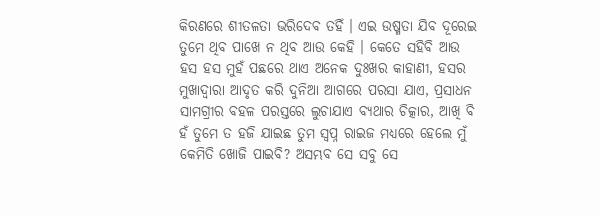କିରଣରେ ଶୀତଳତା ଭରିଦେବ ତହିଁ । ଏଇ ଉଷ୍ମତା ଯିବ ଦୂରେଇ ତୁମେ ଥିବ ପାଖେ ନ ଥିବ ଆଉ କେହି । କେତେ ସହିବି ଆଉ
ହସ ହସ ମୁହଁ ପଛରେ ଥାଏ ଅନେକ ଦୁଃଖର କାହାଣୀ, ହସର ମୁଖାଦ୍ୱାରା ଆଦୃତ କରି ଦୁନିଆ ଆଗରେ ପରସା ଯାଏ, ପ୍ରସାଧନ ସାମଗ୍ରୀର ବହଳ ପରସ୍ତରେ ଲୁଚାଯାଏ ବ୍ୟଥାର ଚିତ୍କାର, ଆଖି ବି
ହଁ ତୁମେ ତ ହଜି ଯାଇଛ ତୁମ ସ୍ୱପ୍ନ ରାଇଜ ମଧ୍ୟରେ ହେଲେ ମୁଁ କେମିତି ଖୋଜି ପାଇବି? ଅସମ୍ଭବ ସେ ସବୁ ସେ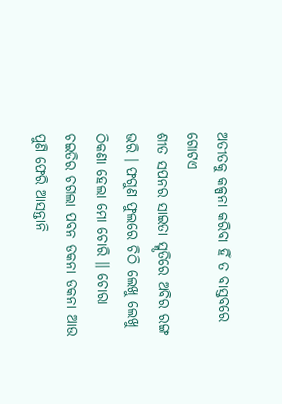ଅତୀତକୁ କଳ୍ପନା କରିବା ହିଁ ତ ବାସ୍ତବରେ ଗୋଟଏ
ଶୀତ ସପନର ସାଇତା ସ୍ମୃତିରେ ଅବିର ରଙ୍ଗ ଭରି । ଫଗୁଣ ଫୁଲରେ ଚିଠି ଲେଖୁ ଲେଖୁ ଠିକଣା ହେଲା ମୋ ଚୋରି ॥ ଚୋରା ଚଇତିର ଚଗଲା ପବନ ଡକନା ଡକନା ଆଉ
ପୁଣି ଫେରି ଆସନ୍ତାନି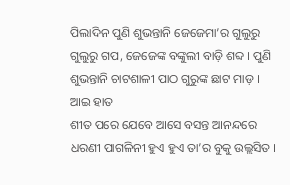ପିଲାଦିନ ପୁଣି ଶୁଭନ୍ତାନି ଜେଜେମା’ର ଗୁଲୁରୁ ଗୁଲୁରୁ ଗପ, ଜେଜେଙ୍କ ବଙ୍କୁଲୀ ବାଡ଼ି ଶବ୍ଦ । ପୁଣି ଶୁଭନ୍ତାନି ଚାଟଶାଳୀ ପାଠ ଗୁରୁଙ୍କ ଛାଟ ମାଡ଼ । ଆଇ ହାତ
ଶୀତ ପରେ ଯେବେ ଆସେ ବସନ୍ତ ଆନନ୍ଦରେ ଧରଣୀ ପାଗଳିନୀ ହୁଏ ହୁଏ ତା’ର ବୁକୁ ଉଲ୍ଲସିତ ।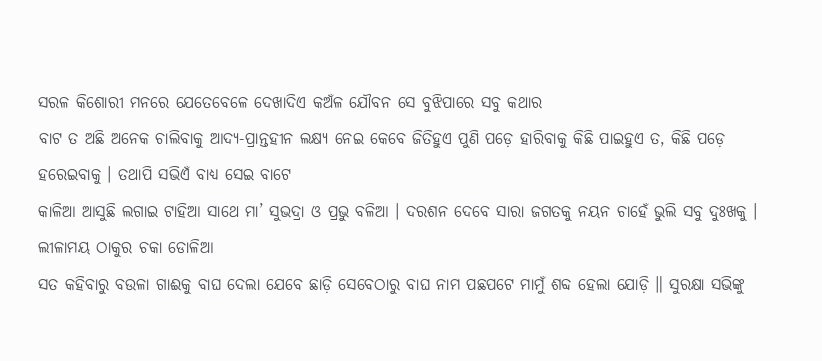ସରଳ କିଶୋରୀ ମନରେ ଯେତେବେଳେ ଦେଖାଦିଏ କଅଁଳ ଯୌବନ ସେ ବୁଝିପାରେ ସବୁ କଥାର
ବାଟ ତ ଅଛି ଅନେକ ଚାଲିବାକୁ ଆଦ୍ୟ-ପ୍ରାନ୍ତହୀନ ଲକ୍ଷ୍ୟ ନେଇ କେବେ ଜିତିହୁଏ ପୁଣି ପଡ଼େ ହାରିବାକୁ କିଛି ପାଇହୁଏ ତ, କିଛି ପଡ଼େ ହରେଇବାକୁ । ତଥାପି ସଭିଏଁ ବାଧ୍ୟ ସେଇ ବାଟେ
କାଳିଆ ଆସୁଛି ଲଗାଇ ଟାହିଆ ସାଥେ ମା’ ସୁଭଦ୍ରା ଓ ପ୍ରଭୁ ବଳିଆ । ଦରଶନ ଦେବେ ସାରା ଜଗତକୁ ନୟନ ଚାହେଁ ଭୁଲି ସବୁ ଦୁଃଖକୁ । ଲୀଳାମୟ ଠାକୁର ଚକା ଡୋଳିଆ
ସତ କହିବାରୁ ବଉଳା ଗାଈକୁ ବାଘ ଦେଲା ଯେବେ ଛାଡ଼ି ସେବେଠାରୁ ବାଘ ନାମ ପଛପଟେ ମାମୁଁ ଶବ୍ଦ ହେଲା ଯୋଡ଼ି ॥ ସୁରକ୍ଷା ସଭିଙ୍କୁ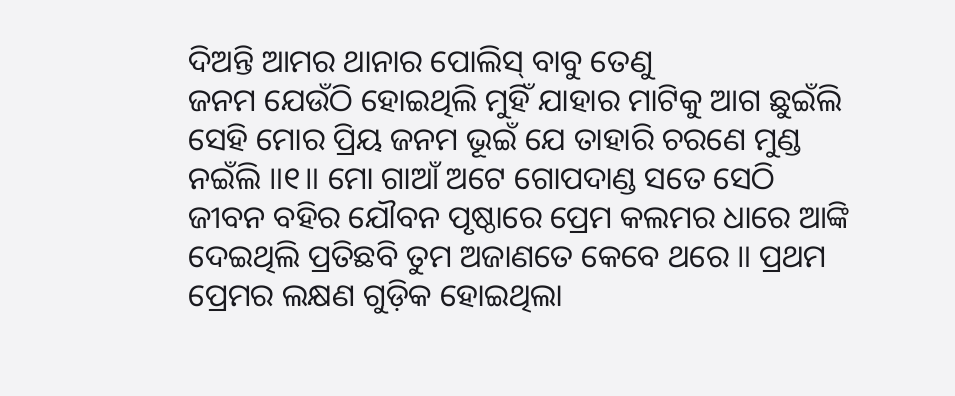ଦିଅନ୍ତି ଆମର ଥାନାର ପୋଲିସ୍ ବାବୁ ତେଣୁ
ଜନମ ଯେଉଁଠି ହୋଇଥିଲି ମୁହିଁ ଯାହାର ମାଟିକୁ ଆଗ ଛୁଇଁଲି ସେହି ମୋର ପ୍ରିୟ ଜନମ ଭୂଇଁ ଯେ ତାହାରି ଚରଣେ ମୁଣ୍ଡ ନଇଁଲି ॥୧॥ ମୋ ଗାଆଁ ଅଟେ ଗୋପଦାଣ୍ଡ ସତେ ସେଠି
ଜୀବନ ବହିର ଯୌବନ ପୃଷ୍ଠାରେ ପ୍ରେମ କଲମର ଧାରେ ଆଙ୍କି ଦେଇଥିଲି ପ୍ରତିଛବି ତୁମ ଅଜାଣତେ କେବେ ଥରେ ॥ ପ୍ରଥମ ପ୍ରେମର ଲକ୍ଷଣ ଗୁଡ଼ିକ ହୋଇଥିଲା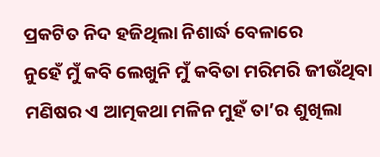ପ୍ରକଟିତ ନିଦ ହଜିଥିଲା ନିଶାର୍ଦ୍ଧ ବେଳାରେ
ନୁହେଁ ମୁଁ କବି ଲେଖୁନି ମୁଁ କବିତା ମରିମରି ଜୀଉଁଥିବା ମଣିଷର ଏ ଆତ୍ମକଥା ମଳିନ ମୁହଁ ତା’ର ଶୁଖିଲା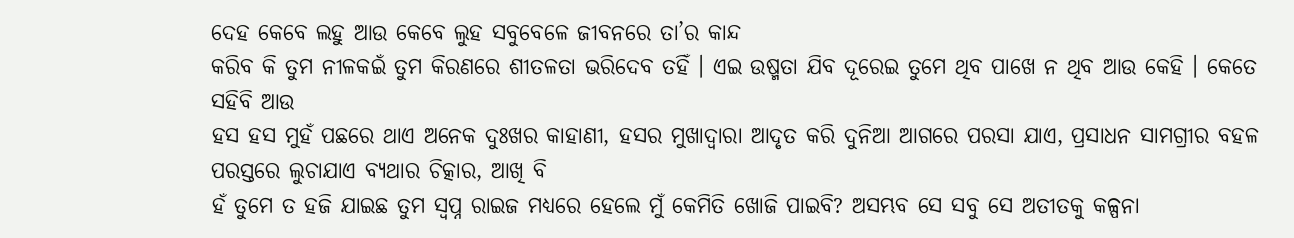ଦେହ କେବେ ଲହୁ ଆଉ କେବେ ଲୁହ ସବୁବେଳେ ଜୀବନରେ ତା’ର କାନ୍ଦ
କରିବ କି ତୁମ ନୀଳକଇଁ ତୁମ କିରଣରେ ଶୀତଳତା ଭରିଦେବ ତହିଁ । ଏଇ ଉଷ୍ମତା ଯିବ ଦୂରେଇ ତୁମେ ଥିବ ପାଖେ ନ ଥିବ ଆଉ କେହି । କେତେ ସହିବି ଆଉ
ହସ ହସ ମୁହଁ ପଛରେ ଥାଏ ଅନେକ ଦୁଃଖର କାହାଣୀ, ହସର ମୁଖାଦ୍ୱାରା ଆଦୃତ କରି ଦୁନିଆ ଆଗରେ ପରସା ଯାଏ, ପ୍ରସାଧନ ସାମଗ୍ରୀର ବହଳ ପରସ୍ତରେ ଲୁଚାଯାଏ ବ୍ୟଥାର ଚିତ୍କାର, ଆଖି ବି
ହଁ ତୁମେ ତ ହଜି ଯାଇଛ ତୁମ ସ୍ୱପ୍ନ ରାଇଜ ମଧ୍ୟରେ ହେଲେ ମୁଁ କେମିତି ଖୋଜି ପାଇବି? ଅସମ୍ଭବ ସେ ସବୁ ସେ ଅତୀତକୁ କଳ୍ପନା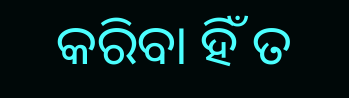କରିବା ହିଁ ତ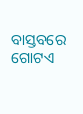ବାସ୍ତବରେ ଗୋଟଏ